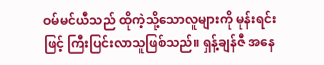ဝမ်မင်ယီသည် ထိုကဲ့သို့သောလူများကို မုန်းရင်းဖြင့် ကြီးပြင်းလာသူဖြစ်သည်။ ရှန့်ချန်ဇီ အနေ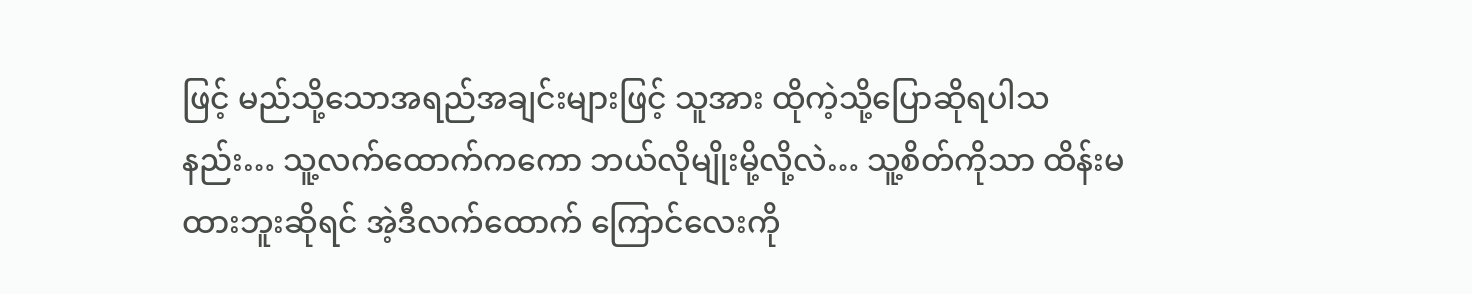ဖြင့် မည်သို့သောအရည်အချင်းများဖြင့် သူအား ထိုကဲ့သို့ပြောဆိုရပါသနည်း… သူ့လက်ထောက်ကကော ဘယ်လိုမျိုးမို့လို့လဲ… သူ့စိတ်ကိုသာ ထိန်းမထားဘူးဆိုရင် အဲ့ဒီလက်ထောက် ကြောင်လေးကို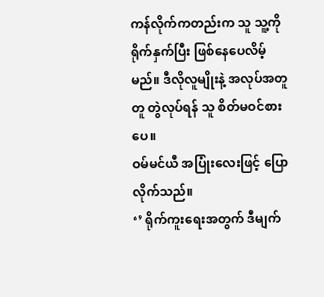ကန်လိုက်ကတည်းက သူ သူ့ကိုရိုက်နှက်ပြီး ဖြစ်နေပေလိမ့်မည်။ ဒီလိုလူမျိုးနဲ့ အလုပ်အတူတူ တွဲလုပ်ရန် သူ စိတ်မဝင်စားပေ။
ဝမ်မင်ယီ အပြုံးလေးဖြင့် ပြောလိုက်သည်။
‘’ ရိုက်ကူးရေးအတွက် ဒီမျက်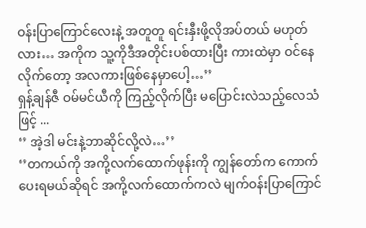ဝန်းပြာကြောင်လေးနဲ့ အတူတူ ရင်းနှီးဖို့လိုအပ်တယ် မဟုတ်လား… အကိုက သူ့ကိုဒီအတိုင်းပစ်ထားပြီး ကားထဲမှာ ဝင်နေလိုက်တော့ အလကားဖြစ်နေမှာပေါ့…’’
ရှန့်ချန်ဇီ ဝမ်မင်ယီကို ကြည့်လိုက်ပြီး မပြောင်းလဲသည့်လေသံဖြင့် ...
‘’ အဲ့ဒါ မင်းနဲ့ဘာဆိုင်လို့လဲ…’’
‘’တကယ်ကို အကို့လက်ထောက်ဖုန်းကို ကျွန်တော်က ကောက်ပေးရမယ်ဆိုရင် အကို့လက်ထောက်ကလဲ မျက်ဝန်းပြာကြောင်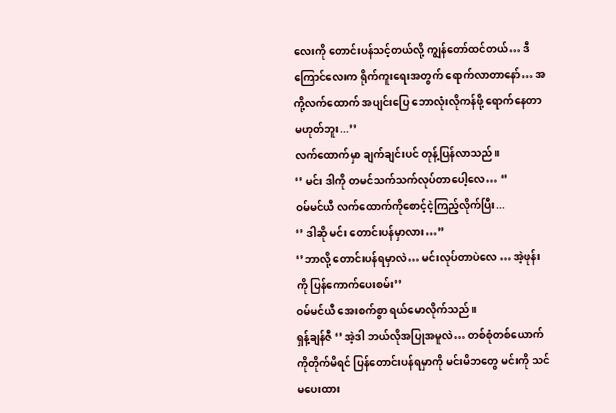လေးကို တောင်းပန်သင့်တယ်လို့ ကျွန်တော်ထင်တယ်… ဒီကြောင်လေးက ရိုက်ကူးရေးအတွက် ရောက်လာတာနော်… အကို့လက်ထောက် အပျင်းပြေ ဘောလုံးလိုကန်ဖို့ ရောက်နေတာမဟုတ်ဘူး...’’
လက်ထောက်မှာ ချက်ချင်းပင် တုန့်ပြန်လာသည်။
‘’ မင်း ဒါကို တမင်သက်သက်လုပ်တာပေါ့လေ… ‘’
ဝမ်မင်ယီ လက်ထောက်ကိုစောင့်ငဲ့ကြည့်လိုက်ပြီး...
‘’ ဒါဆို မင်း တောင်းပန်မှာလား…’’
‘’ဘာလို့ တောင်းပန်ရမှာလဲ… မင်းလုပ်တာပဲလေ … အဲ့ဖုန်းကို ပြန်ကောက်ပေးစမ်း’’
ဝမ်မင်ယီ အေးစက်စွာ ရယ်မောလိုက်သည်။
ရှန့်ချန်ဇီ ‘’ အဲ့ဒါ ဘယ်လိုအပြုအမူလဲ… တစ်စုံတစ်ယောက်ကိုတိုက်မိရင် ပြန်တောင်းပန်ရမှာကို မင်းမိဘတွေ မင်းကို သင်မပေးထား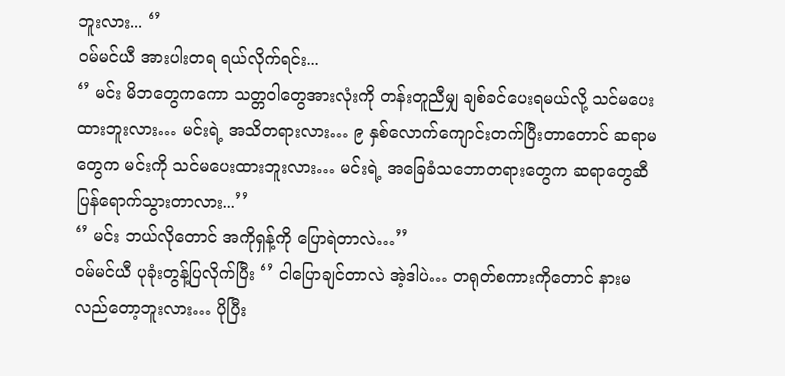ဘူးလား... ‘’
ဝမ်မင်ယီ အားပါးတရ ရယ်လိုက်ရင်း...
‘’ မင်း မိဘတွေကကော သတ္တဝါတွေအားလုံးကို တန်းတူညီမျှ ချစ်ခင်ပေးရမယ်လို့ သင်မပေးထားဘူးလား… မင်းရဲ့ အသိတရားလား… ၉ နှစ်လောက်ကျောင်းတက်ပြီးတာတောင် ဆရာမတွေက မင်းကို သင်မပေးထားဘူးလား… မင်းရဲ့ အခြေခံသဘောတရားတွေက ဆရာတွေဆီ ပြန်ရောက်သွားတာလား...’’
‘’ မင်း ဘယ်လိုတောင် အကိုရှန့်ကို ပြောရဲတာလဲ…’’
ဝမ်မင်ယီ ပုခုံးတွန့်ပြလိုက်ပြီး ‘’ ငါပြောချင်တာလဲ အဲ့ဒါပဲ… တရုတ်စကားကိုတောင် နားမလည်တော့ဘူးလား… ပိုပြီး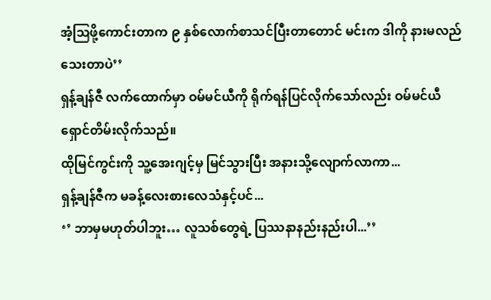အံ့ဩဖို့ကောင်းတာက ၉ နှစ်လောက်စာသင်ပြီးတာတောင် မင်းက ဒါကို နားမလည်သေးတာပဲ’’
ရှန့်ချန်ဇီ လက်ထောက်မှာ ဝမ်မင်ယီကို ရိုက်ရန်ပြင်လိုက်သော်လည်း ဝမ်မင်ယီ ရှောင်တိမ်းလိုက်သည်။
ထိုမြင်ကွင်းကို သူ့အေးဂျင့်မှ မြင်သွားပြီး အနားသို့လျောက်လာကာ...
ရှန့်ချန်ဇီက မခန့်လေးစားလေသံနှင့်ပင်...
‘’ ဘာမှမဟုတ်ပါဘူး… လူသစ်တွေရဲ့ ပြဿနာနည်းနည်းပါ...’’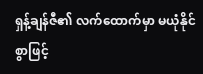ရှန့်ချန်ဇီ၏ လက်ထောက်မှာ မယုံနိုင်စွာဖြင့်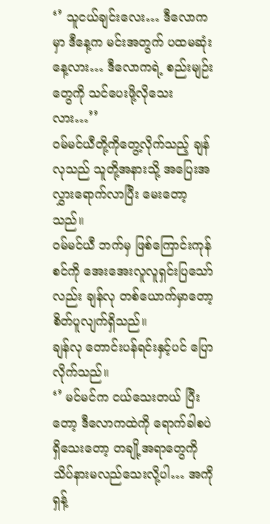‘’ သူငယ်ချင်းလေး… ဒီလောကမှာ ဒီနေ့က မင်းအတွက် ပထမဆုံးနေ့လား… ဒီလောကရဲ့ စည်းမျဉ်းတွေကို သင်ပေးဖို့လိုသေးလား…’’
ဝမ်မင်ယီတို့ကိုတွေ့လိုက်သည့် ချန်လုသည် သူတို့အနားသို့ အပြေးအလွှားရောက်လာပြီး မေးတော့သည်။
ဝမ်မင်ယီ ဘက်မှ ဖြစ်ကြောင်းကုန်စင်ကို အေးအေးလူလူရှင်းပြသော်လည်း ချန်လု တစ်ယောက်မှာတော့ စိတ်ပူလျက်ရှိသည်။
ချန်လု တောင်းပန်ရင်းနှင့်ပင် ပြောလိုက်သည်။
‘’ မင်မင်က ငယ်သေးတယ် ပြီးတော့ ဒီလောကထဲကို ရောက်ခါစပဲရှိသေးတော့ တချို့အရာတွေကို သိပ်နားမလည်သေးလို့ပါ… အကိုရှန့်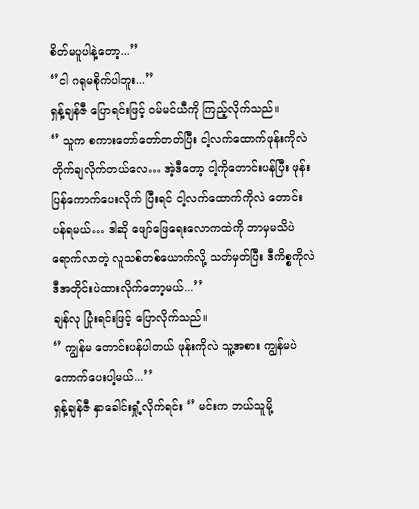စိတ်မပူပါနဲ့တော့...’’
‘’ငါ ဂရုမစိုက်ပါဘူး...’’
ရှန့်ချန်ဇီ ပြောရင်းဖြင့် ဝမ်မင်ယီကို ကြည့်လိုက်သည်။
‘’ သူက စကားတော်တော်တတ်ပြီး ငါ့လက်ထောက်ဖုန်းကိုလဲ တိုက်ချလိုက်တယ်လေ… အဲ့ဒီတော့ ငါ့ကိုတောင်းပန်ပြီး ဖုန်းပြန်ကောက်ပေးလိုက် ပြီးရင် ငါ့လက်ထောက်ကိုလဲ တောင်းပန်ရမယ်… ဒါဆို ဖျော်ဖြေရေးလောကထဲကို ဘာမှမသိပဲ ရောက်လာတဲ့ လူသစ်တစ်ယောက်လို့ သတ်မှတ်ပြီး ဒီကိစ္စကိုလဲ ဒီအတိုင်းပဲထားလိုက်တော့မယ်...’’
ချန်လု ပြုံးရင်းဖြင့် ပြောလိုက်သည်။
‘’ ကျွန်မ တောင်းပန်ပါတယ် ဖုန်းကိုလဲ သူ့အစား ကျွန်မပဲ ကောက်ပေးပါ့မယ်...’’
ရှန့်ချန်ဇီ နှာခေါင်းရှုံ့လိုက်ရင်း ‘’ မင်းက ဘယ်သူမို့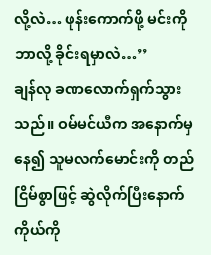လို့လဲ… ဖုန်းကောက်ဖို့ မင်းကို ဘာလို့ ခိုင်းရမှာလဲ…’’
ချန်လု ခဏလောက်ရှက်သွားသည်။ ဝမ်မင်ယီက အနောက်မှနေ၍ သူမလက်မောင်းကို တည်ငြိမ်စွာဖြင့် ဆွဲလိုက်ပြီးနောက် ကိုယ်ကို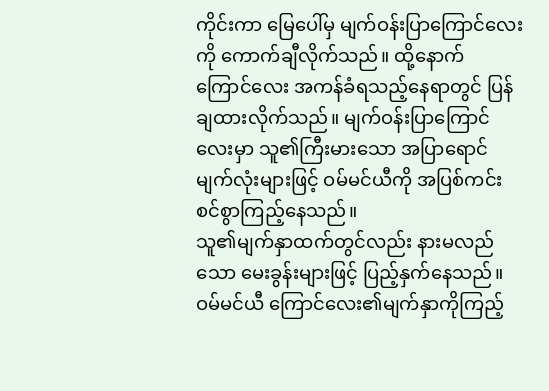ကိုင်းကာ မြေပေါ်မှ မျက်ဝန်းပြာကြောင်လေးကို ကောက်ချီလိုက်သည်။ ထို့နောက် ကြောင်လေး အကန်ခံရသည့်နေရာတွင် ပြန်ချထားလိုက်သည်။ မျက်ဝန်းပြာကြောင်လေးမှာ သူ၏ကြီးမားသော အပြာရောင်မျက်လုံးများဖြင့် ဝမ်မင်ယီကို အပြစ်ကင်းစင်စွာကြည့်နေသည်။
သူ၏မျက်နှာထက်တွင်လည်း နားမလည်သော မေးခွန်းများဖြင့် ပြည့်နှက်နေသည်။
ဝမ်မင်ယီ ကြောင်လေး၏မျက်နှာကိုကြည့်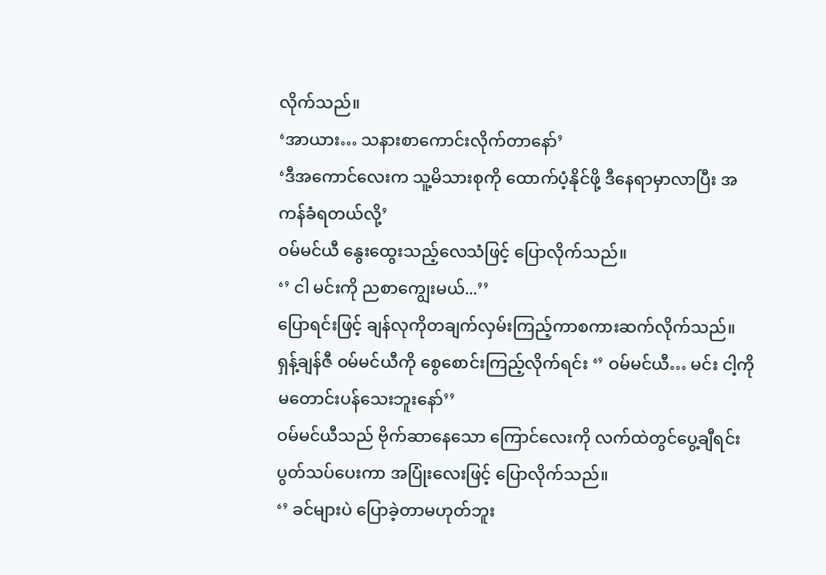လိုက်သည်။
‘အာယား… သနားစာကောင်းလိုက်တာနော်’
‘ဒီအကောင်လေးက သူ့မိသားစုကို ထောက်ပံ့နိုင်ဖို့ ဒီနေရာမှာလာပြီး အကန်ခံရတယ်လို့’
ဝမ်မင်ယီ နွေးထွေးသည့်လေသံဖြင့် ပြောလိုက်သည်။
‘’ ငါ မင်းကို ညစာကျွေးမယ်...’’
ပြောရင်းဖြင့် ချန်လုကိုတချက်လှမ်းကြည့်ကာစကားဆက်လိုက်သည်။
ရှန့်ချန်ဇီ ဝမ်မင်ယီကို စွေစောင်းကြည့်လိုက်ရင်း ‘’ ဝမ်မင်ယီ… မင်း ငါ့ကိုမတောင်းပန်သေးဘူးနော်’’
ဝမ်မင်ယီသည် ဗိုက်ဆာနေသော ကြောင်လေးကို လက်ထဲတွင်ပွေ့ချီရင်း ပွတ်သပ်ပေးကာ အပြုံးလေးဖြင့် ပြောလိုက်သည်။
‘’ ခင်များပဲ ပြောခဲ့တာမဟုတ်ဘူး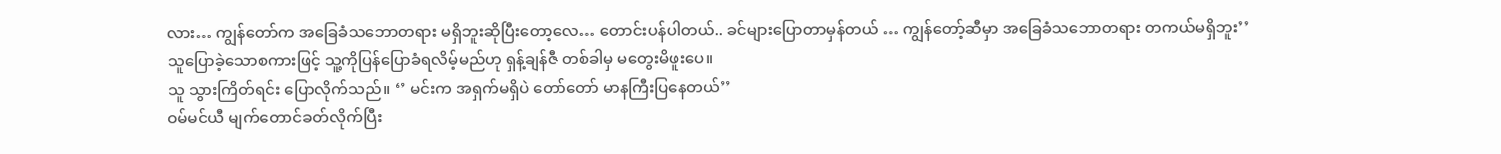လား… ကျွန်တော်က အခြေခံသဘောတရား မရှိဘူးဆိုပြီးတော့လေ… တောင်းပန်ပါတယ်.. ခင်များပြောတာမှန်တယ် … ကျွန်တော့်ဆီမှာ အခြေခံသဘောတရား တကယ်မရှိဘူး’’
သူပြောခဲ့သောစကားဖြင့် သူ့ကိုပြန်ပြောခံရလိမ့်မည်ဟု ရှန့်ချန်ဇီ တစ်ခါမှ မတွေးမိဖူးပေ။
သူ သွားကြိတ်ရင်း ပြောလိုက်သည်။ ‘’ မင်းက အရှက်မရှိပဲ တော်တော် မာနကြီးပြနေတယ်’’
ဝမ်မင်ယီ မျက်တောင်ခတ်လိုက်ပြီး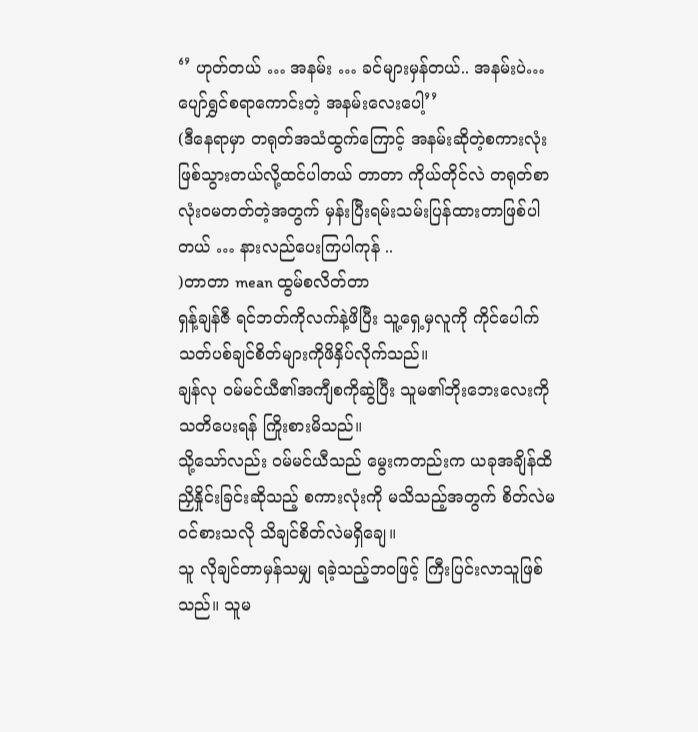‘’ ဟုတ်တယ် … အနမ်း … ခင်များမှန်တယ်.. အနမ်းပဲ… ပျော်ရွှင်စရာကောင်းတဲ့ အနမ်းလေးပေါ့’’
(ဒီနေရာမှာ တရုတ်အသံထွက်ကြောင့် အနမ်းဆိုတဲ့စကားလုံးဖြစ်သွားတယ်လို့ထင်ပါတယ် တာတာ ကိုယ်တိုင်လဲ တရုတ်စာလုံးဝမတတ်တဲ့အတွက် မှန်းပြီးရမ်းသမ်းပြန်ထားတာဖြစ်ပါတယ် … နားလည်ပေးကြပါကုန် ..
)တာတာ mean ထွမ်စလိတ်တာ
ရှန့်ချန်ဇီ ရင်ဘတ်ကိုလက်နဲ့ဖိပြီး သူ့ရှေ့မှလူကို ကိုင်ပေါက်သတ်ပစ်ချင်စိတ်များကိုဖိနှိပ်လိုက်သည်။
ချန်လု ဝမ်မင်ယီ၏အကျီစကိုဆွဲပြီး သူမ၏ဘိုးဘေးလေးကို သတိပေးရန် ကြိုးစားမိသည်။
သို့သော်လည်း ဝမ်မင်ယီသည် မွေးကတည်းက ယခုအချိန်ထိ ညှိနှိုင်းခြင်းဆိုသည့် စကားလုံးကို မသိသည့်အတွက် စိတ်လဲမဝင်စားသလို သိချင်စိတ်လဲမရှိချေ။
သူ လိုချင်တာမှန်သမျှ ရခဲ့သည့်ဘဝဖြင့် ကြီးပြင်းလာသူဖြစ်သည်။ သူမ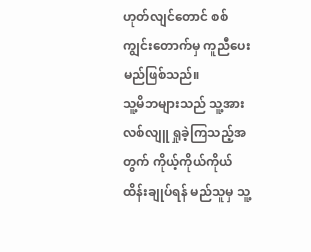ဟုတ်လျင်တောင် စစ်ကျွင်းတောက်မှ ကူညီပေးမည်ဖြစ်သည်။
သူ့မိဘများသည် သူ့အားလစ်လျူ ရှုခဲ့ကြသည့်အတွက် ကိုယ့်ကိုယ်ကိုယ် ထိန်းချုပ်ရန် မည်သူမှ သူ့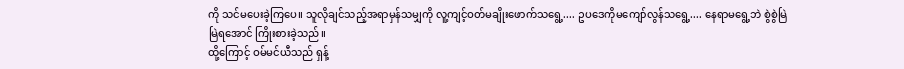ကို သင်မပေးခဲ့ကြပေ။ သူလိုချင်သည့်အရာမှန်သမျှကို လူ့ကျင့်ဝတ်မချိုးဖောက်သရွေ့.... ဥပဒေကိုမကျော်လွန်သရွေ့.... နေရာမရွေ့ဘဲ စွဲစွဲမြဲမြဲရအောင် ကြိုးစားခဲ့သည်။
ထို့ကြောင့် ဝမ်မင်ယီသည် ရှန့်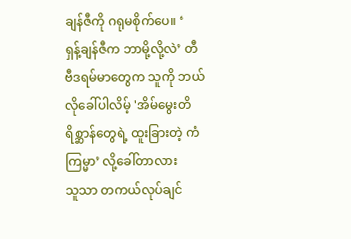ချန်ဇီကို ဂရုမစိုက်ပေ။ ‘
ရှန့်ချန်ဇီက ဘာမို့လို့လဲ’ တီဗီဒရမ်မာတွေက သူကို ဘယ်လိုခေါ်ပါလိမ့် 'အိမ်မွေးတိရိစ္ဆာန်တွေရဲ့ ထူးခြားတဲ့ ကံကြမ္မာ’ လို့ခေါ်တာလား
သူသာ တကယ်လုပ်ချင်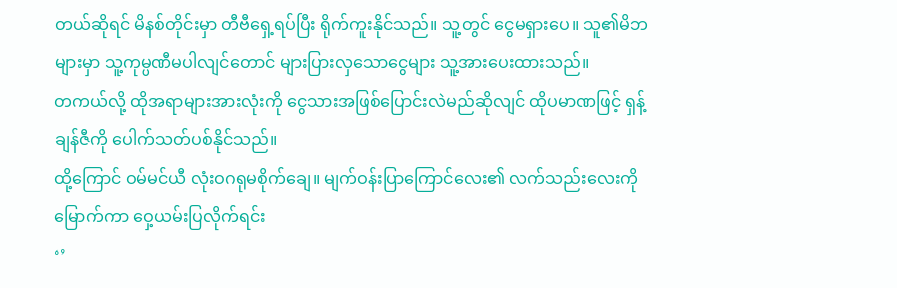တယ်ဆိုရင် မိနစ်တိုင်းမှာ တီဗီရှေ့ရပ်ပြီး ရိုက်ကူးနိုင်သည်။ သူ့တွင် ငွေမရှားပေ။ သူ၏မိဘများမှာ သူ့ကုမ္ပဏီမပါလျင်တောင် များပြားလှသောငွေများ သူ့အားပေးထားသည်။
တကယ်လို့ ထိုအရာများအားလုံးကို ငွေသားအဖြစ်ပြောင်းလဲမည်ဆိုလျင် ထိုပမာဏဖြင့် ရှန့်ချန်ဇီကို ပေါက်သတ်ပစ်နိုင်သည်။
ထို့ကြောင် ဝမ်မင်ယီ လုံးဝဂရုမစိုက်ချေ။ မျက်ဝန်းပြာကြောင်လေး၏ လက်သည်းလေးကိုမြောက်ကာ ဝှေ့ယမ်းပြလိုက်ရင်း
‘’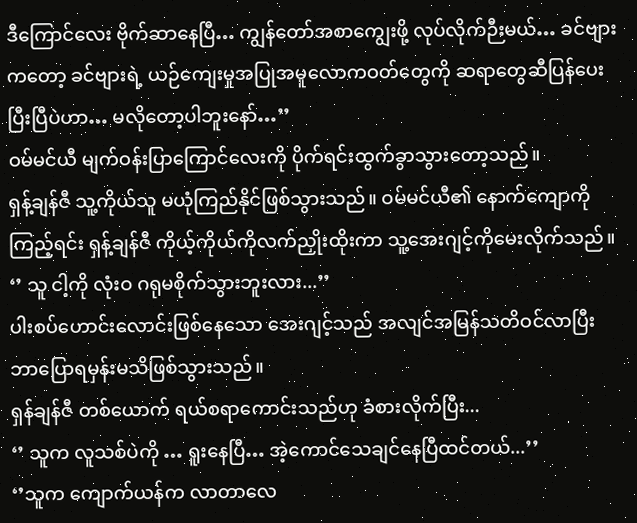ဒီကြောင်လေး ဗိုက်ဆာနေပြီ… ကျွန်တော်အစာကျွေးဖို့ လုပ်လိုက်ဉီးမယ်… ခင်ဗျားကတော့ ခင်ဗျားရဲ့ ယဉ်ကျေးမှုအပြုအမူလောကဝတ်တွေကို ဆရာတွေဆီပြန်ပေးပြီးပြီပဲဟာ… မလိုတော့ပါဘူးနော်…’’
ဝမ်မင်ယီ မျက်ဝန်းပြာကြောင်လေးကို ပိုက်ရင်းထွက်ခွာသွားတော့သည်။
ရှန့်ချန်ဇီ သူ့ကိုယ်သူ မယုံကြည်နိုင်ဖြစ်သွားသည်။ ဝမ်မင်ယီ၏ နောက်ကျောကိုကြည့်ရင်း ရှန့်ချန်ဇီ ကိုယ့်ကိုယ်ကိုလက်ညှိုးထိုးကာ သူ့အေးဂျင့်ကိုမေးလိုက်သည်။
‘’ သူ ငါ့ကို လုံးဝ ဂရုမစိုက်သွားဘူးလား...’’
ပါးစပ်ဟောင်းလောင်းဖြစ်နေသော အေးဂျင့်သည် အလျင်အမြန်သတိဝင်လာပြီး ဘာပြောရမှန်းမသိဖြစ်သွားသည်။
ရှန်ချန်ဇီ တစ်ယောက် ရယ်စရာကောင်းသည်ဟု ခံစားလိုက်ပြီး...
‘’ သူက လူသစ်ပဲကို … ရူးနေပြီ… အဲ့ကောင်သေချင်နေပြီထင်တယ်...’’
‘’သူက ကျောက်ယန်က လာတာလေ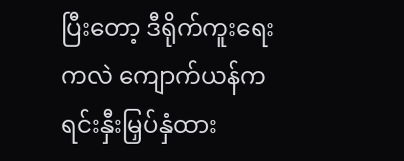ပြီးတော့ ဒီရိုက်ကူးရေးကလဲ ကျောက်ယန်က ရင်းနှီးမြှပ်နှံထား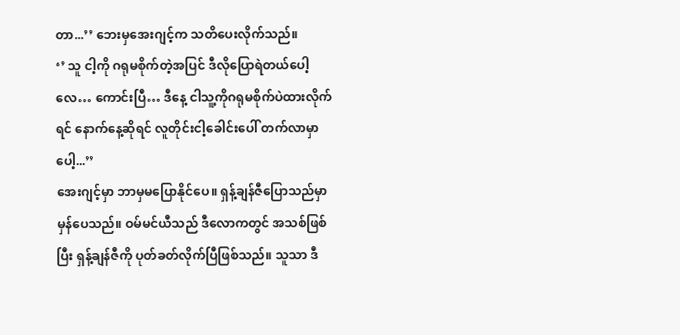တာ...’’ ဘေးမှအေးဂျင့်က သတိပေးလိုက်သည်။
‘’ သူ ငါ့ကို ဂရုမစိုက်တဲ့အပြင် ဒီလိုပြောရဲတယ်ပေါ့လေ… ကောင်းပြီ… ဒီနေ့ ငါသူ့ကိုဂရုမစိုက်ပဲထားလိုက်ရင် နောက်နေ့ဆိုရင် လူတိုင်းငါ့ခေါင်းပေါ် တက်လာမှာပေါ့...’’
အေးဂျင့်မှာ ဘာမှမပြောနိုင်ပေ။ ရှန့်ချန်ဇီပြောသည်မှာ မှန်ပေသည်။ ဝမ်မင်ယီသည် ဒီလောကတွင် အသစ်ဖြစ်ပြီး ရှန့်ချန်ဇီကို ပုတ်ခတ်လိုက်ပြီဖြစ်သည်။ သူသာ ဒီ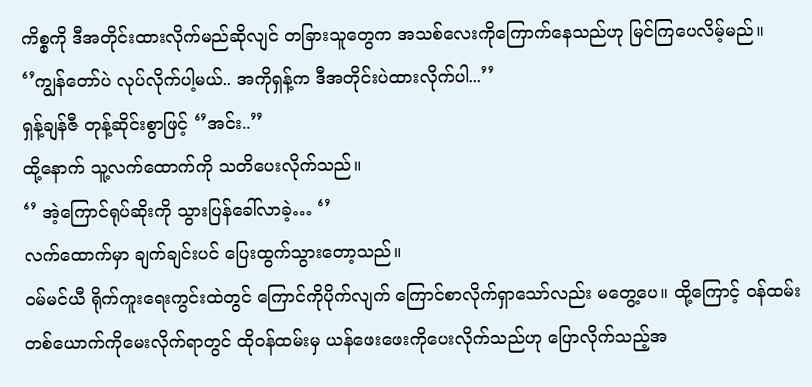ကိစ္စကို ဒီအတိုင်းထားလိုက်မည်ဆိုလျင် တခြားသူတွေက အသစ်လေးကိုကြောက်နေသည်ဟု မြင်ကြပေလိမ့်မည်။
‘’ကျွန်တော်ပဲ လုပ်လိုက်ပါ့မယ်.. အကိုရှန့်က ဒီအတိုင်းပဲထားလိုက်ပါ...’’
ရှန့်ချန်ဇီ တုန့်ဆိုင်းစွာဖြင့် ‘’အင်း..’’
ထို့နောက် သူ့လက်ထောက်ကို သတိပေးလိုက်သည်။
‘’ အဲ့ကြောင်ရုပ်ဆိုးကို သွားပြန်ခေါ်လာခဲ့… ‘’
လက်ထောက်မှာ ချက်ချင်းပင် ပြေးထွက်သွားတော့သည်။
ဝမ်မင်ယီ ရိုက်ကူးရေးကွင်းထဲတွင် ကြောင်ကိုပိုက်လျက် ကြောင်စာလိုက်ရှာသော်လည်း မတွေ့ပေ။ ထို့ကြောင့် ဝန်ထမ်းတစ်ယောက်ကိုမေးလိုက်ရာတွင် ထိုဝန်ထမ်းမှ ယန်ဖေးဖေးကိုပေးလိုက်သည်ဟု ပြောလိုက်သည့်အ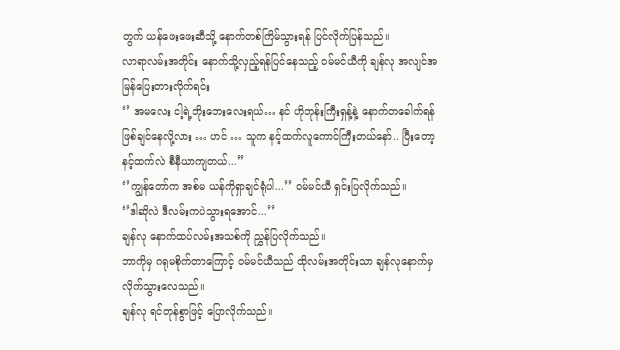တွက် ယန်ဖေးဖေးဆီသို့ နောက်တစ်ကြိမ်သွားရန် ပြင်လိုက်ပြန်သည်။
လာရာလမ်းအတိုင်း နောက်သို့လှည့်ရန်ပြင်နေသည့် ဝမ်မင်ယီကို ချန်လု အလျင်အမြန်ပြေးတားလိုက်ရင်း
‘’ အမလေး ငါ့ရဲ့ဘိုးဘေးလေးရယ်… နင် ဟိုဘုန်းကြီးရှန့်နဲ့ နောက်တခေါက်ရန်ဖြစ်ချင်နေလို့လား … ဟင် … သူက နင့်ထက်လူကောင်ကြီးတယ်နော်.. ပြီးတော့ နင့်ထက်လဲ စီနီယာကျတယ်...’’
‘’ကျွန်တော်က အစ်မ ယန်ကိုရှာချင်ရုံပါ...’’ ဝမ်မင်ယီ ရှင်းပြလိုက်သည်။
‘’ဒါဆိုလဲ ဒီလမ်းကပဲသွားရအောင်...’’
ချန်လု နောက်ထပ်လမ်းအသစ်ကို ညွှန်ပြလိုက်သည်။
ဘာကိုမှ ဂရုမစိုက်တာကြောင့် ဝမ်မင်ယီသည် ထိုလမ်းအတိုင်းသာ ချန်လုနောက်မှ လိုက်သွားလေသည်။
ချန်လု ရင်တုန်စွာဖြင့် ပြောလိုက်သည်။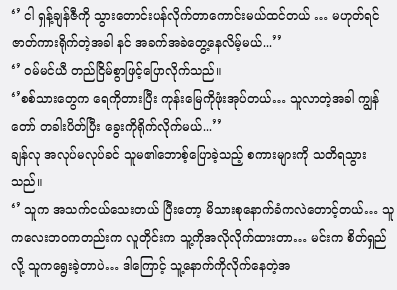‘’ ငါ ရှန့်ချန်ဇီကို သွားတောင်းပန်လိုက်တာကောင်းမယ်ထင်တယ် … မဟုတ်ရင် ဇာတ်ကားရိုက်တဲ့အခါ နင် အခက်အခဲတွေ့နေလိမ့်မယ်...’’
‘’ ဝမ်မင်ယီ တည်ငြိမ်စွာဖြင့်ပြောလိုက်သည်။
‘’စစ်သားတွေက ရေကိုတားပြီး ကုန်းမြေကိုဖုံးအုပ်တယ်… သူလာတဲ့အခါ ကျွန်တော် တခါးပိတ်ပြီး ခွေးကိုရိုက်လိုက်မယ်...’’
ချန်လု အလုပ်မလုပ်ခင် သူမ၏ဘောစ့်ပြောခဲ့သည့် စကားများကို သတိရသွားသည်။
‘’ သူက အသက်ငယ်သေးတယ် ပြီးတော့ မိသားစုနောက်ခံကလဲတောင့်တယ်… သူ ကလေးဘဝကတည်းက လူတိုင်းက သူ့ကိုအလိုလိုက်ထားတာ… မင်းက စိတ်ရှည်လို့ သူကရွေးခဲ့တာပဲ… ဒါကြောင့် သူ့နောက်ကိုလိုက်နေတဲ့အ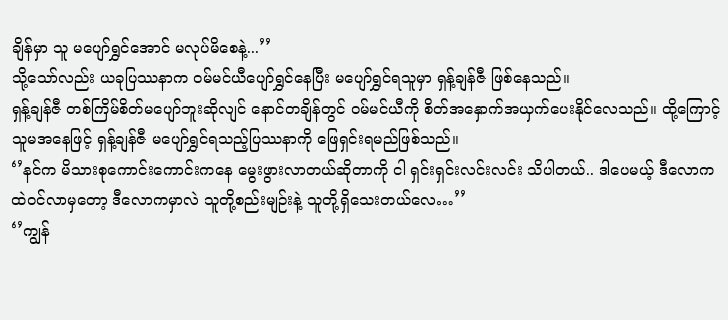ချိန်မှာ သူ မပျော်ရွှင်အောင် မလုပ်မိစေနဲ့...’’
သို့သော်လည်း ယခုပြဿနာက ဝမ်မင်ယီပျော်ရွှင်နေပြီး မပျော်ရွှင်ရသူမှာ ရှန့်ချန်ဇီ ဖြစ်နေသည်။
ရှန့်ချန်ဇီ တစ်ကြိမ်စိတ်မပျော်ဘူးဆိုလျင် နောင်တချိန်တွင် ဝမ်မင်ယီကို စိတ်အနှောက်အယှက်ပေးနိုင်လေသည်။ ထို့ကြောင့် သူမအနေဖြင့် ရှန့်ချန်ဇီ မပျော်ရွှင်ရသည့်ပြဿနာကို ဖြေရှင်းရမည်ဖြစ်သည်။
‘’နင်က မိသားစုကောင်းကောင်းကနေ မွေးဖွားလာတယ်ဆိုတာကို ငါ ရှင်းရှင်းလင်းလင်း သိပါတယ်.. ဒါပေမယ့် ဒီလောကထဲဝင်လာမှတော့ ဒီလောကမှာလဲ သူတို့စည်းမျဉ်းနဲ့ သူတို့ရှိသေးတယ်လေ…’’
‘’ကျွန်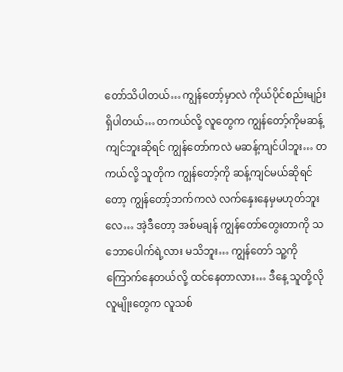တော်သိပါတယ်… ကျွန်တော့်မှာလဲ ကိုယ်ပိုင်စည်းမျဉ်းရှိပါတယ်… တကယ်လို့ လူတွေက ကျွန်တော့်ကိုမဆန့်ကျင်ဘူးဆိုရင် ကျွန်တော်ကလဲ မဆန့်ကျင်ပါဘူး… တကယ်လို့ သူတိုက ကျွန်တော့်ကို ဆန့်ကျင်မယ်ဆိုရင်တော့ ကျွန်တော့်ဘက်ကလဲ လက်နှေးနေမှမဟုတ်ဘူးလေ… အဲ့ဒီတော့ အစ်မချန် ကျွန်တော်တွေးတာကို သဘောပေါက်ရဲ့လား မသိဘူး… ကျွန်တော် သူ့ကိုကြောက်နေတယ်လို့ ထင်နေတာလား… ဒီနေ့ သူတို့လိုလူမျိုးတွေက လူသစ်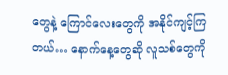တွေနဲ့ ကြောင်လေးတွေကို အနိုင်ကျင့်ကြတယ်… နောက်နေ့တွေဆို လူသစ်တွေကို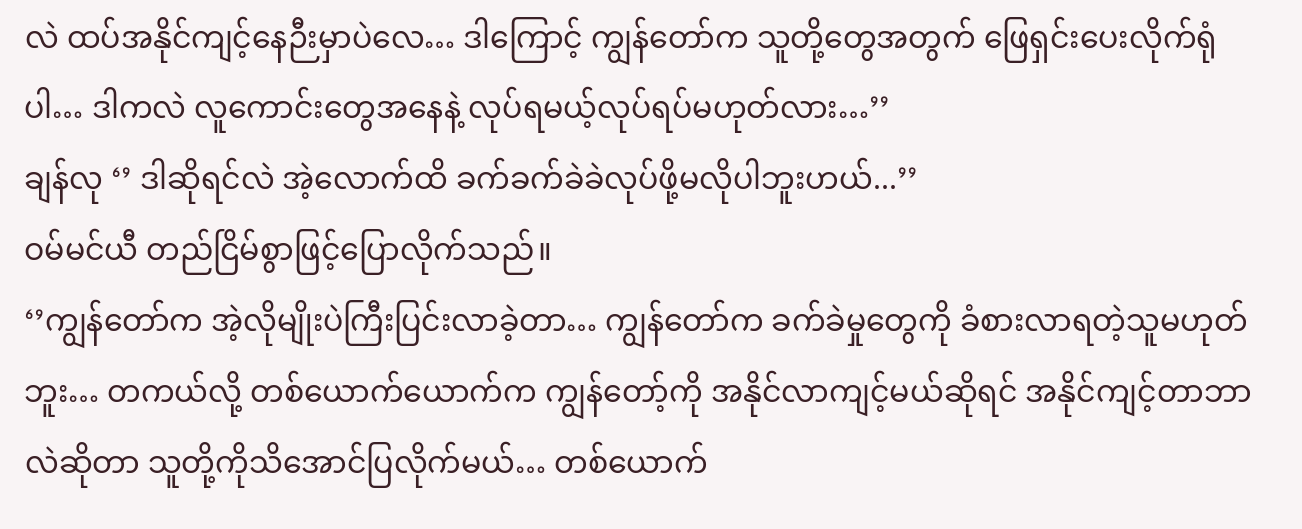လဲ ထပ်အနိုင်ကျင့်နေဉီးမှာပဲလေ… ဒါကြောင့် ကျွန်တော်က သူတို့တွေအတွက် ဖြေရှင်းပေးလိုက်ရုံပါ… ဒါကလဲ လူကောင်းတွေအနေနဲ့ လုပ်ရမယ့်လုပ်ရပ်မဟုတ်လား…’’
ချန်လု ‘’ ဒါဆိုရင်လဲ အဲ့လောက်ထိ ခက်ခက်ခဲခဲလုပ်ဖို့မလိုပါဘူးဟယ်...’’
ဝမ်မင်ယီ တည်ငြိမ်စွာဖြင့်ပြောလိုက်သည်။
‘’ကျွန်တော်က အဲ့လိုမျိုးပဲကြီးပြင်းလာခဲ့တာ… ကျွန်တော်က ခက်ခဲမှုတွေကို ခံစားလာရတဲ့သူမဟုတ်ဘူး… တကယ်လို့ တစ်ယောက်ယောက်က ကျွန်တော့်ကို အနိုင်လာကျင့်မယ်ဆိုရင် အနိုင်ကျင့်တာဘာလဲဆိုတာ သူတို့ကိုသိအောင်ပြလိုက်မယ်… တစ်ယောက်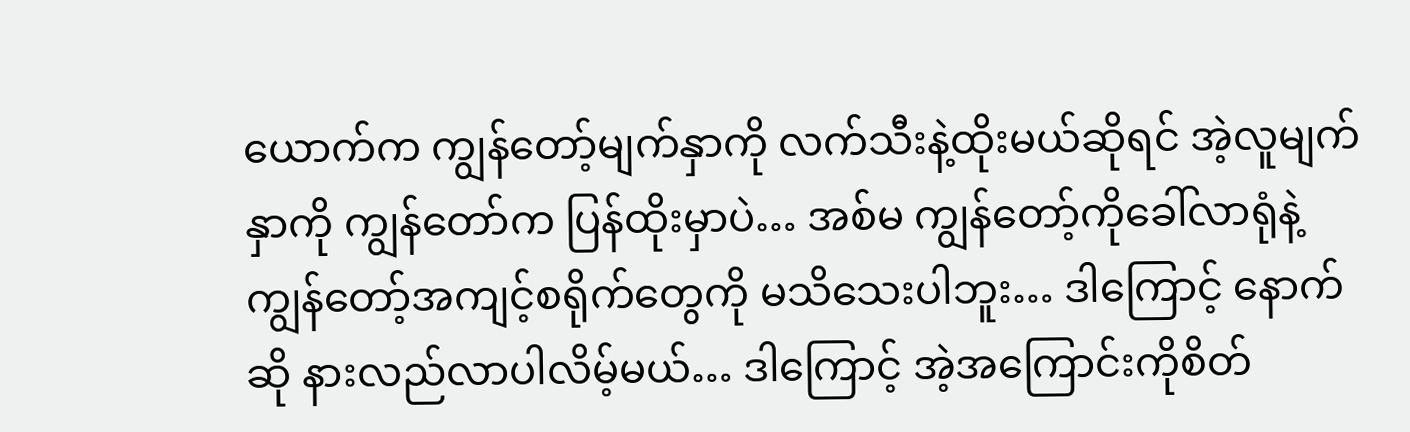ယောက်က ကျွန်တော့်မျက်နှာကို လက်သီးနဲ့ထိုးမယ်ဆိုရင် အဲ့လူမျက်နှာကို ကျွန်တော်က ပြန်ထိုးမှာပဲ… အစ်မ ကျွန်တော့်ကိုခေါ်လာရုံနဲ့ ကျွန်တော့်အကျင့်စရိုက်တွေကို မသိသေးပါဘူး… ဒါကြောင့် နောက်ဆို နားလည်လာပါလိမ့်မယ်… ဒါကြောင့် အဲ့အကြောင်းကိုစိတ်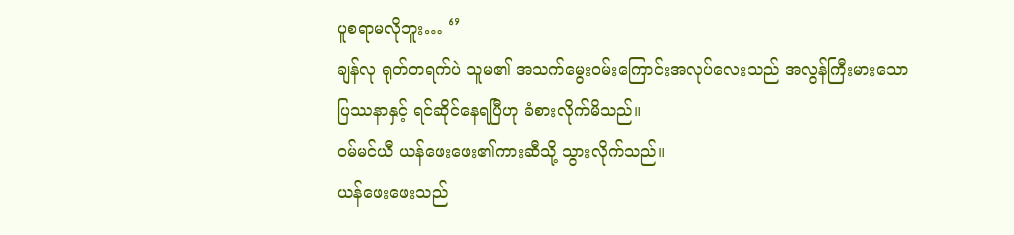ပူစရာမလိုဘူး… ‘’
ချန်လု ရုတ်တရက်ပဲ သူမ၏ အသက်မွေးဝမ်းကြောင်းအလုပ်လေးသည် အလွန်ကြီးမားသော ပြဿနာနှင့် ရင်ဆိုင်နေရပြီဟု ခံစားလိုက်မိသည်။
ဝမ်မင်ယီ ယန်ဖေးဖေး၏ကားဆီသို့ သွားလိုက်သည်။
ယန်ဖေးဖေးသည်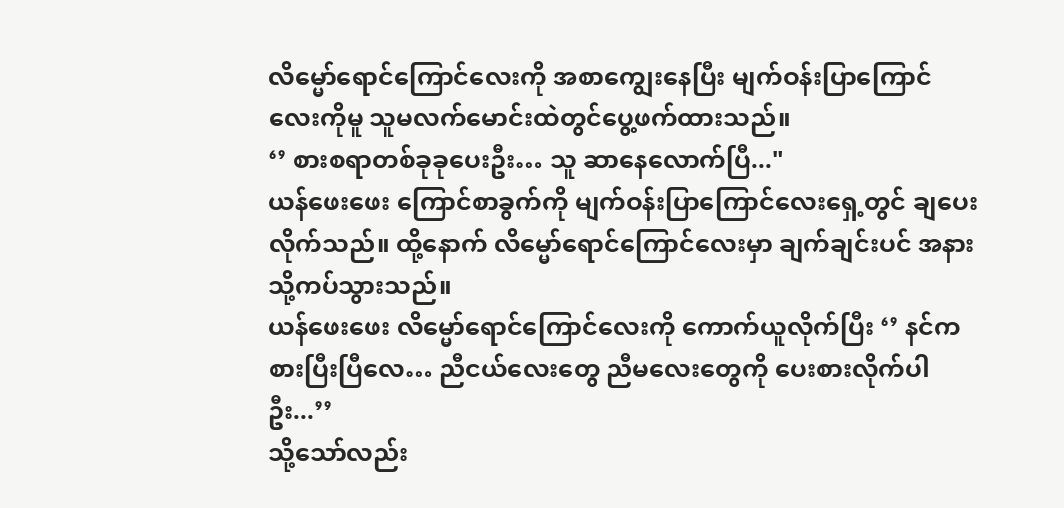လိမ္မော်ရောင်ကြောင်လေးကို အစာကျွေးနေပြီး မျက်ဝန်းပြာကြောင်လေးကိုမူ သူမလက်မောင်းထဲတွင်ပွေ့ဖက်ထားသည်။
‘’ စားစရာတစ်ခုခုပေးဦး… သူ ဆာနေလောက်ပြီ..."
ယန်ဖေးဖေး ကြောင်စာခွက်ကို မျက်ဝန်းပြာကြောင်လေးရှေ့တွင် ချပေးလိုက်သည်။ ထို့နောက် လိမ္မော်ရောင်ကြောင်လေးမှာ ချက်ချင်းပင် အနားသို့ကပ်သွားသည်။
ယန်ဖေးဖေး လိမ္မော်ရောင်ကြောင်လေးကို ကောက်ယူလိုက်ပြီး ‘’ နင်က စားပြီးပြီလေ… ညီငယ်လေးတွေ ညီမလေးတွေကို ပေးစားလိုက်ပါဦး...’’
သို့သော်လည်း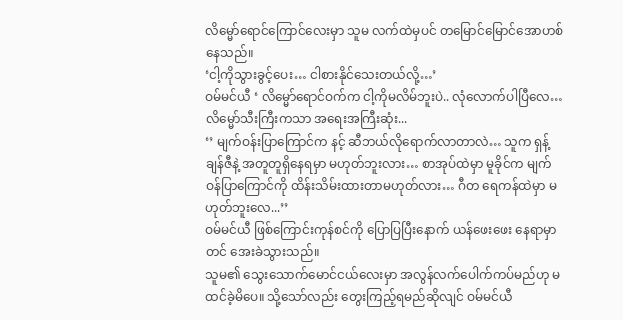လိမ္မော်ရောင်ကြောင်လေးမှာ သူမ လက်ထဲမှပင် တမြောင်မြောင်အောဟစ်နေသည်။
‘ငါ့ကိုသွားခွင့်ပေး… ငါစားနိုင်သေးတယ်လို့…’
ဝမ်မင်ယီ ‘ လိမ္မော်ရောင်ဝက်က ငါ့ကိုမလိမ်ဘူးပဲ.. လုံလောက်ပါပြီလေ… လိမ္မော်သီးကြီးကသာ အရေးအကြီးဆုံး...
‘’ မျက်ဝန်းပြာကြောင်က နင့် ဆီဘယ်လိုရောက်လာတာလဲ… သူက ရှန့်ချန်ဇီနဲ့ အတူတူရှိနေရမှာ မဟုတ်ဘူးလား… စာအုပ်ထဲမှာ မူခိုင်က မျက်ဝန်ပြာကြောင်ကို ထိန်းသိမ်းထားတာမဟုတ်လား… ဂီတ ရေကန်ထဲမှာ မဟုတ်ဘူးလေ...’’
ဝမ်မင်ယီ ဖြစ်ကြောင်းကုန်စင်ကို ပြောပြပြီးနောက် ယန်ဖေးဖေး နေရာမှာတင် အေးခဲသွားသည်။
သူမ၏ သွေးသောက်မောင်ငယ်လေးမှာ အလွန်လက်ပေါက်ကပ်မည်ဟု မထင်ခဲ့မိပေ။ သို့သော်လည်း တွေးကြည့်ရမည်ဆိုလျင် ဝမ်မင်ယီ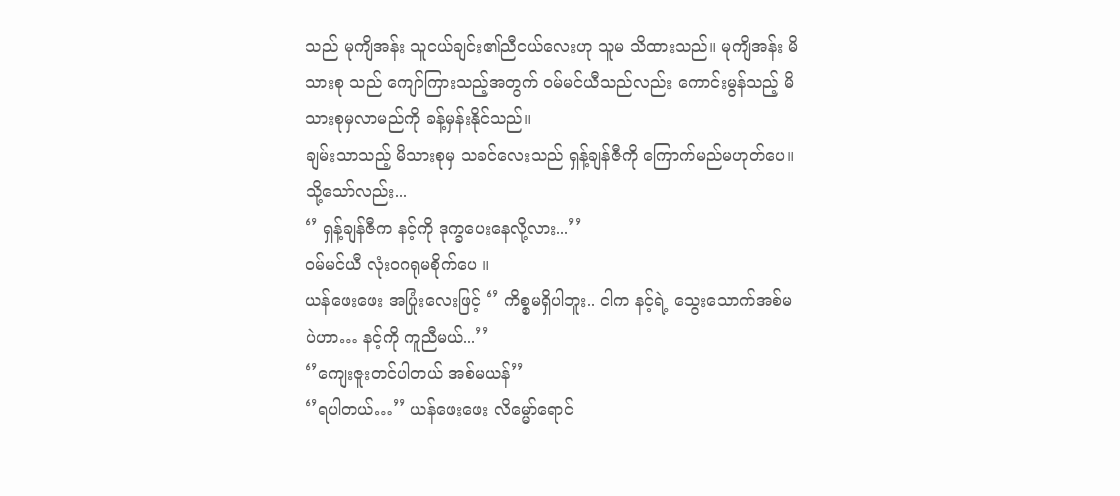သည် မုကျိအန်း သူငယ်ချင်း၏ညီငယ်လေးဟု သူမ သိထားသည်။ မုကျိအန်း မိသားစု သည် ကျော်ကြားသည့်အတွက် ဝမ်မင်ယီသည်လည်း ကောင်းမွန်သည့် မိသားစုမှလာမည်ကို ခန့်မှန်းနိုင်သည်။
ချမ်းသာသည့် မိသားစုမှ သခင်လေးသည် ရှန့်ချန်ဇီကို ကြောက်မည်မဟုတ်ပေ။ သို့သော်လည်း...
‘’ ရှန့်ချန်ဇီက နင့်ကို ဒုက္ခပေးနေလို့လား...’’
ဝမ်မင်ယီ လုံးဝဂရုမစိုက်ပေ ။
ယန်ဖေးဖေး အပြုံးလေးဖြင့် ‘’ ကိစ္စမရှိပါဘူး.. ငါက နင့်ရဲ့ သွေးသောက်အစ်မပဲဟာ… နင့်ကို ကူညီမယ်...’’
‘’ကျေးဇူးတင်ပါတယ် အစ်မယန်’’
‘’ရပါတယ်…’’ ယန်ဖေးဖေး လိမ္မော်ရောင်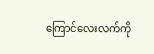ကြောင်လေးလက်ကို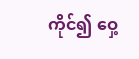ကိုင်၍ ဝှေ့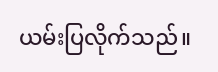ယမ်းပြလိုက်သည်။